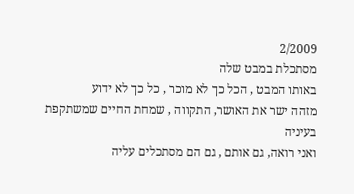2/2009
מסתכלת במבט שלה
באותו המבט , הכל כך לא מוכר , כל כך לא ידוע
מזהה ישר את האושר, התקווה , שמחת החיים שמשתקפת בעיניה
ואני רואה, גם אותם , גם הם מסתכלים עליה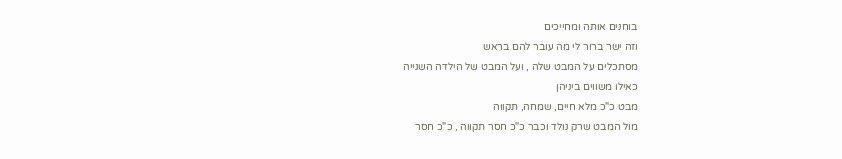בוחנים אותה ומחייכים
וזה ישר ברור לי מה עובר להם בראש
מסתכלים על המבט שלה , ועל המבט של הילדה השנייה
כאילו משווים ביניהן
מבט כ"כ מלא חיים, שמחה, תקווה
מול המבט שרק נולד וכבר כ"כ חסר תקווה , כ"כ חסר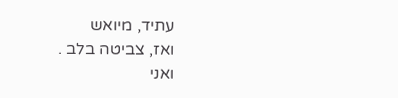עתיד, מיואש
ואז, צביטה בלב .
ואני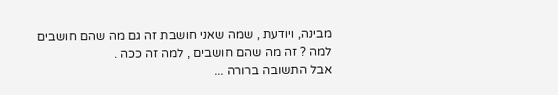מבינה, ויודעת , שמה שאני חושבת זה גם מה שהם חושבים
למה ? זה מה שהם חושבים , למה זה ככה .
אבל התשובה ברורה ...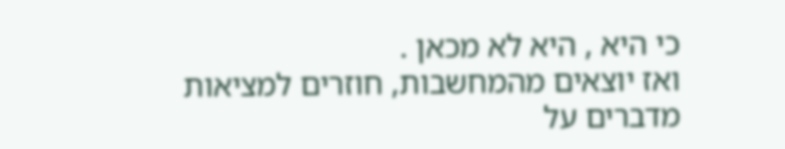כי היא , היא לא מכאן .
ואז יוצאים מהמחשבות, חוזרים למציאות
מדברים על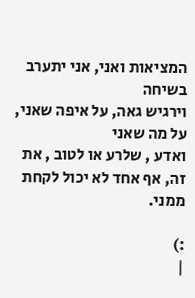המציאות ואני, אני יתערב בשיחה
וירגיש גאה, על איפה שאני, על מה שאני
ואדע , שלרע או לטוב , את זה, אף אחד לא יכול לקחת ממני.

:)
|